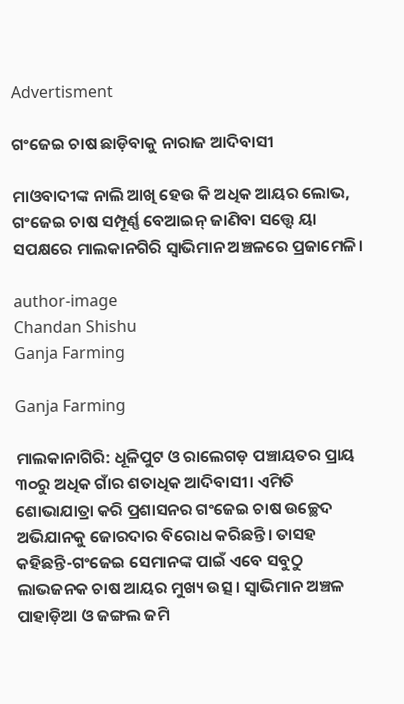Advertisment

ଗଂଜେଇ ଚାଷ ଛାଡ଼ିବାକୁ ନାରାଜ ଆଦିବାସୀ

ମାଓବାଦୀଙ୍କ ନାଲି ଆଖି ହେଉ କି ଅଧିକ ଆୟର ଲୋଭ, ଗଂଜେଇ ଚାଷ ସମ୍ପୂର୍ଣ୍ଣ ବେଆଇନ୍ ଜାଣିବା ସତ୍ତ୍ୱେ ୟା ସପକ୍ଷରେ ମାଲକାନଗିରି ସ୍ୱାଭିମାନ ଅଞ୍ଚଳରେ ପ୍ରଜାମେଳି।

author-image
Chandan Shishu
Ganja Farming

Ganja Farming

ମାଲକାନାଗିରି: ଧୂଳିପୁଟ ଓ ରାଲେଗଡ଼ ପଞ୍ଚାୟତର ପ୍ରାୟ ୩୦ରୁ ଅଧିକ ଗାଁର ଶତାଧିକ ଆଦିବାସୀ। ଏମିତି ଶୋଭାଯାତ୍ରା କରି ପ୍ରଶାସନର ଗଂଜେଇ ଚାଷ ଉଚ୍ଛେଦ ଅଭିଯାନକୁ ଜୋରଦାର ବିରୋଧ କରିଛନ୍ତି। ତାସହ କହିଛନ୍ତି-ଗଂଜେଇ ସେମାନଙ୍କ ପାଇଁ ଏବେ ସବୁଠୁ ଲାଭଜନକ ଚାଷ ଆୟର ମୁଖ୍ୟ ଉତ୍ସ। ସ୍ୱାଭିମାନ ଅଞ୍ଚଳ ପାହାଡ଼ିଆ ଓ ଜଙ୍ଗଲ ଜମି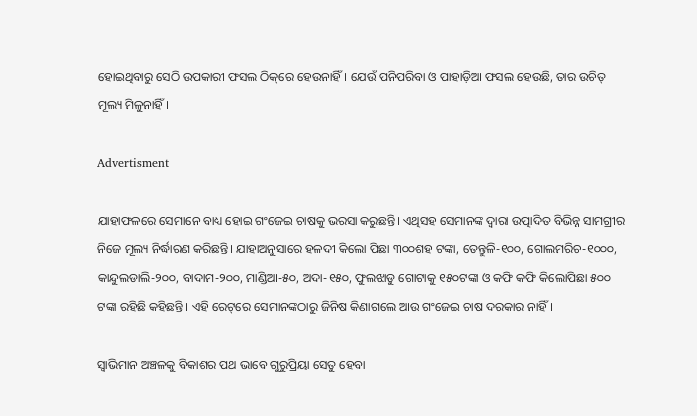ହୋଇଥିବାରୁ ସେଠି ଉପକାରୀ ଫସଲ ଠିକ୍‌ରେ ହେଉନାହିଁ। ଯେଉଁ ପନିପରିବା ଓ ପାହାଡ଼ିଆ ଫସଲ ହେଉଛି, ତାର ଉଚିତ୍ ମୂଲ୍ୟ ମିଳୁନାହିଁ।

Advertisment

ଯାହାଫଳରେ ସେମାନେ ବାଧ୍ୟ ହୋଇ ଗଂଜେଇ ଚାଷକୁ ଭରସା କରୁଛନ୍ତି। ଏଥିସହ ସେମାନଙ୍କ ଦ୍ୱାରା ଉତ୍ପାଦିତ ବିଭିନ୍ନ ସାମଗ୍ରୀର ନିଜେ ମୂଲ୍ୟ ନିର୍ଦ୍ଧାରଣ କରିଛନ୍ତି। ଯାହାଅନୁସାରେ ହଳଦୀ କିଲୋ ପିଛା ୩୦୦ଶହ ଟଙ୍କା, ତେନ୍ତୁଳି-୧୦୦, ଗୋଲମରିଚ-୧୦୦୦, କାନ୍ଦୁଲଡାଲି-୨୦୦, ବାଦାମ-୨୦୦, ମାଣ୍ଡିଆ-୫୦, ଅଦା-୧୫୦, ଫୁଲଝାଡୁ ଗୋଟାକୁ ୧୫୦ଟଙ୍କା ଓ କଫି କଫି କିଲୋପିଛା ୫୦୦ ଟଙ୍କା ରହିଛି କହିଛନ୍ତି। ଏହି ରେଟ୍‌ରେ ସେମାନଙ୍କଠାରୁ ଜିନିଷ କିଣାଗଲେ ଆଉ ଗଂଜେଇ ଚାଷ ଦରକାର ନାହିଁ।

ସ୍ୱାଭିମାନ ଅଞ୍ଚଳକୁ ବିକାଶର ପଥ ଭାବେ ଗୁରୁପ୍ରିୟା ସେତୁ ହେବା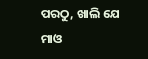ପରଠୁ, ଖାଲି ଯେ ମାଓ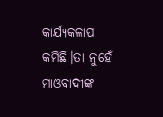କାର୍ଯ୍ୟକଳାପ କମିଛି।ତା ନୁହେଁ ମାଓବାଦୀଙ୍କ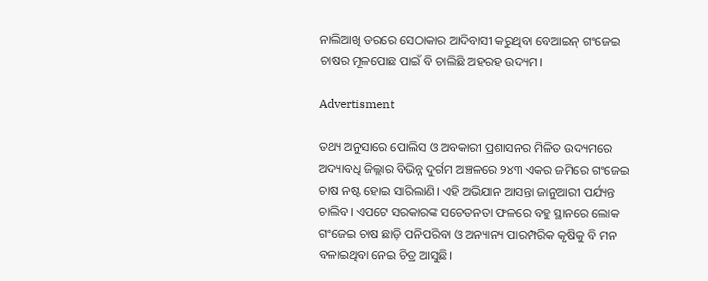ନାଲିଆଖି ଡରରେ ସେଠାକାର ଆଦିବାସୀ କରୁଥିବା ବେଆଇନ୍ ଗଂଜେଇ ଚାଷର ମୂଳପୋଛ ପାଇଁ ବି ଚାଲିଛି ଅହରହ ଉଦ୍ୟମ।

Advertisment

ତଥ୍ୟ ଅନୁସାରେ ପୋଲିସ ଓ ଅବକାରୀ ପ୍ରଶାସନର ମିଳିତ ଉଦ୍ୟମରେ ଅଦ୍ୟାବଧି ଜିଲ୍ଲାର ବିଭିନ୍ନ ଦୁର୍ଗମ ଅଞ୍ଚଳରେ ୨୪୩ ଏକର ଜମିରେ ଗଂଜେଇ ଚାଷ ନଷ୍ଟ ହୋଇ ସାରିଲାଣି। ଏହି ଅଭିଯାନ ଆସନ୍ତା ଜାନୁଆରୀ ପର୍ଯ୍ୟନ୍ତ ଚାଲିବ। ଏପଟେ ସରକାରଙ୍କ ସଚେତନତା ଫଳରେ ବହୁ ସ୍ଥାନରେ ଲୋକ ଗଂଜେଇ ଚାଷ ଛାଡ଼ି ପନିପରିବା ଓ ଅନ୍ୟାନ୍ୟ ପାରମ୍ପରିକ କୃଷିକୁ ବି ମନ ବଳାଇଥିବା ନେଇ ଚିତ୍ର ଆସୁଛି।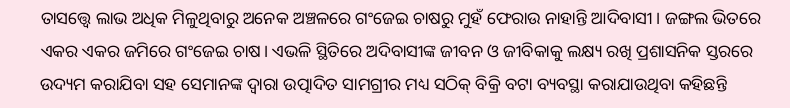ତାସତ୍ତ୍ୱେ ଲାଭ ଅଧିକ ମିଳୁଥିବାରୁ ଅନେକ ଅଞ୍ଚଳରେ ଗଂଜେଇ ଚାଷରୁ ମୁହଁ ଫେରାଉ ନାହାନ୍ତି ଆଦିବାସୀ। ଜଙ୍ଗଲ ଭିତରେ ଏକର ଏକର ଜମିରେ ଗଂଜେଇ ଚାଷ। ଏଭଳି ସ୍ଥିତିରେ ଅଦିବାସୀଙ୍କ ଜୀବନ ଓ ଜୀବିକାକୁ ଲକ୍ଷ୍ୟ ରଖି ପ୍ରଶାସନିକ ସ୍ତରରେ ଉଦ୍ୟମ କରାଯିବା ସହ ସେମାନଙ୍କ ଦ୍ୱାରା ଉତ୍ପାଦିତ ସାମଗ୍ରୀର ମଧ୍ୟ ସଠିକ୍ ବିକ୍ରି ବଟା ବ୍ୟବସ୍ଥା କରାଯାଉଥିବା କହିଛନ୍ତି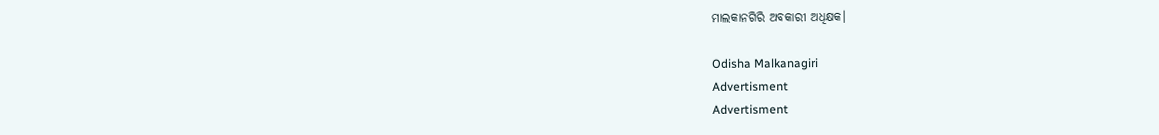ମାଲକାନଗିରି ଅବକାରୀ ଅଧିକ୍ଷକ।

Odisha Malkanagiri
Advertisment
Advertisment